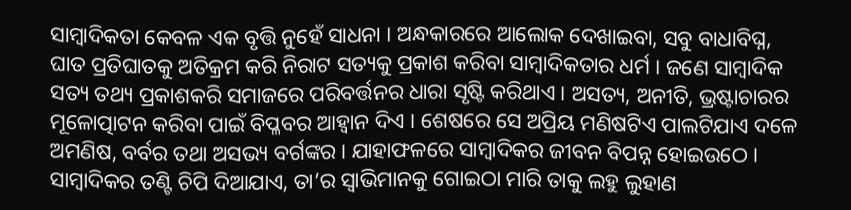ସାମ୍ୱାଦିକତା କେବଳ ଏକ ବୃତ୍ତି ନୁହେଁ ସାଧନା । ଅନ୍ଧକାରରେ ଆଲୋକ ଦେଖାଇବା, ସବୁ ବାଧାବିଘ୍ନ, ଘାତ ପ୍ରତିଘାତକୁ ଅତିକ୍ରମ କରି ନିରାଟ ସତ୍ୟକୁ ପ୍ରକାଶ କରିବା ସାମ୍ୱାଦିକତାର ଧର୍ମ । ଜଣେ ସାମ୍ୱାଦିକ ସତ୍ୟ ତଥ୍ୟ ପ୍ରକାଶକରି ସମାଜରେ ପରିବର୍ତ୍ତନର ଧାରା ସୃଷ୍ଟି କରିଥାଏ । ଅସତ୍ୟ, ଅନୀତି, ଭ୍ରଷ୍ଟାଚାରର ମୂଳୋତ୍ପାଟନ କରିବା ପାଇଁ ବିପ୍ଳବର ଆହ୍ୱାନ ଦିଏ । ଶେଷରେ ସେ ଅପ୍ରିୟ ମଣିଷଟିଏ ପାଲଟିଯାଏ ଦଳେ ଅମଣିଷ, ବର୍ବର ତଥା ଅସଭ୍ୟ ବର୍ଗଙ୍କର । ଯାହାଫଳରେ ସାମ୍ୱାଦିକର ଜୀବନ ବିପନ୍ନ ହୋଇଉଠେ । ସାମ୍ୱାଦିକର ତଣ୍ଟି ଚିପି ଦିଆଯାଏ, ତା’ର ସ୍ୱାଭିମାନକୁ ଗୋଇଠା ମାରି ତାକୁ ଲହୁ ଲୁହାଣ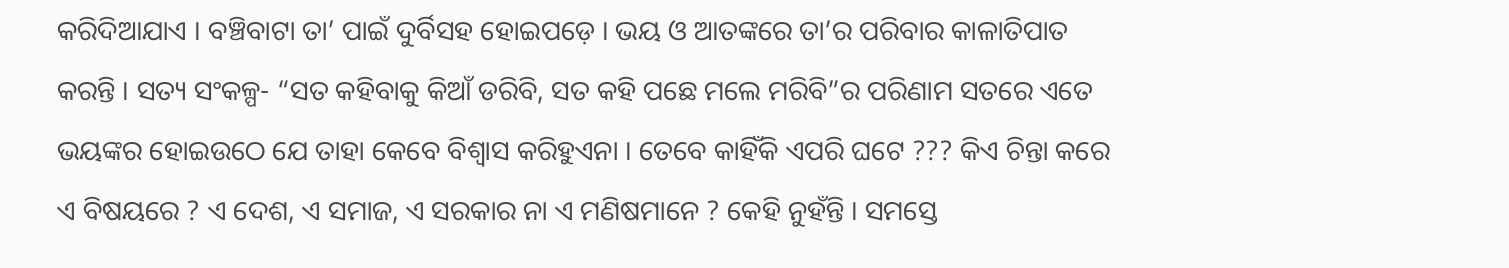କରିଦିଆଯାଏ । ବଞ୍ଚିବାଟା ତା’ ପାଇଁ ଦୁର୍ବିସହ ହୋଇପଡ଼େ । ଭୟ ଓ ଆତଙ୍କରେ ତା’ର ପରିବାର କାଳାତିପାତ କରନ୍ତି । ସତ୍ୟ ସଂକଳ୍ପ- “ସତ କହିବାକୁ କିଆଁ ଡରିବି, ସତ କହି ପଛେ ମଲେ ମରିବି”ର ପରିଣାମ ସତରେ ଏତେ ଭୟଙ୍କର ହୋଇଉଠେ ଯେ ତାହା କେବେ ବିଶ୍ୱାସ କରିହୁଏନା । ତେବେ କାହିଁକି ଏପରି ଘଟେ ??? କିଏ ଚିନ୍ତା କରେ ଏ ବିଷୟରେ ? ଏ ଦେଶ, ଏ ସମାଜ, ଏ ସରକାର ନା ଏ ମଣିଷମାନେ ? କେହି ନୁହଁନ୍ତି । ସମସ୍ତେ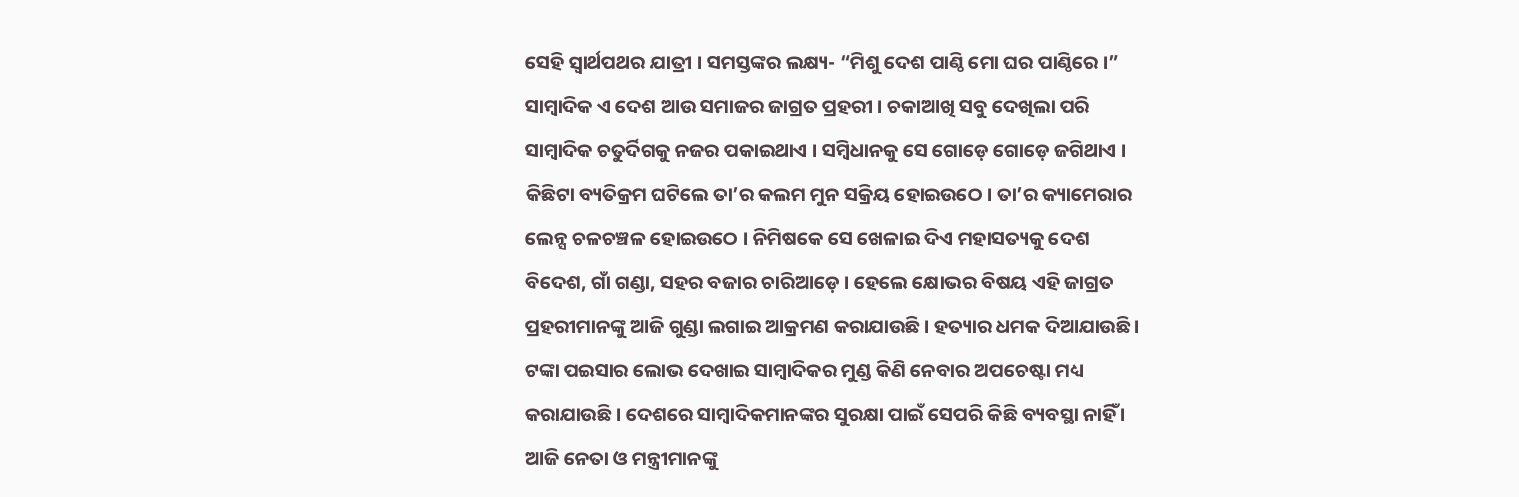ସେହି ସ୍ୱାର୍ଥପଥର ଯାତ୍ରୀ । ସମସ୍ତଙ୍କର ଲକ୍ଷ୍ୟ- “ମିଶୁ ଦେଶ ପାଣ୍ଠି ମୋ ଘର ପାଣ୍ଠିରେ ।”
ସାମ୍ୱାଦିକ ଏ ଦେଶ ଆଉ ସମାଜର ଜାଗ୍ରତ ପ୍ରହରୀ । ଚକାଆଖି ସବୁ ଦେଖିଲା ପରି ସାମ୍ୱାଦିକ ଚତୁର୍ଦିଗକୁ ନଜର ପକାଇଥାଏ । ସମ୍ୱିଧାନକୁ ସେ ଗୋଡ଼େ ଗୋଡ଼େ ଜଗିଥାଏ । କିଛିଟା ବ୍ୟତିକ୍ରମ ଘଟିଲେ ତା’ର କଲମ ମୁନ ସକ୍ରିୟ ହୋଇଉଠେ । ତା’ର କ୍ୟାମେରାର ଲେନ୍ସ ଚଳଚଞ୍ଚଳ ହୋଇଉଠେ । ନିମିଷକେ ସେ ଖେଳାଇ ଦିଏ ମହାସତ୍ୟକୁ ଦେଶ ବିଦେଶ, ଗାଁ ଗଣ୍ଡା, ସହର ବଜାର ଚାରିଆଡ଼େ । ହେଲେ କ୍ଷୋଭର ବିଷୟ ଏହି ଜାଗ୍ରତ ପ୍ରହରୀମାନଙ୍କୁ ଆଜି ଗୁଣ୍ଡା ଲଗାଇ ଆକ୍ରମଣ କରାଯାଉଛି । ହତ୍ୟାର ଧମକ ଦିଆଯାଉଛି । ଟଙ୍କା ପଇସାର ଲୋଭ ଦେଖାଇ ସାମ୍ୱାଦିକର ମୁଣ୍ଡ କିଣି ନେବାର ଅପଚେଷ୍ଟା ମଧ୍ୟ କରାଯାଉଛି । ଦେଶରେ ସାମ୍ୱାଦିକମାନଙ୍କର ସୁରକ୍ଷା ପାଇଁ ସେପରି କିଛି ବ୍ୟବସ୍ଥା ନାହିଁ । ଆଜି ନେତା ଓ ମନ୍ତ୍ରୀମାନଙ୍କୁ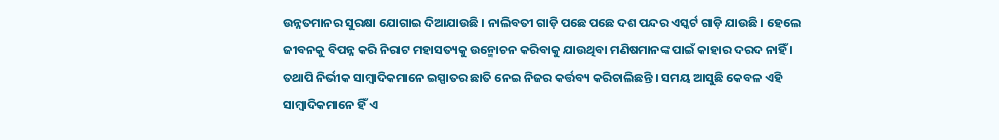ଉନ୍ନତମାନର ସୁରକ୍ଷା ଯୋଗାଇ ଦିଆଯାଉଛି । ନାଲିବତୀ ଗାଡ଼ି ପଛେ ପଛେ ଦଶ ପନ୍ଦର ଏସ୍କର୍ଟ ଗାଡ଼ି ଯାଉଛି । ହେଲେ ଜୀବନକୁ ବିପନ୍ନ କରି ନିରାଟ ମହାସତ୍ୟକୁ ଉନ୍ମୋଚନ କରିବାକୁ ଯାଉଥିବା ମଣିଷମାନଙ୍କ ପାଇଁ କାହାର ଦରଦ ନାହିଁ । ତଥାପି ନିର୍ଭୀକ ସାମ୍ୱାଦିକମାନେ ଇସ୍ପାତର ଛାତି ନେଇ ନିଜର କର୍ତ୍ତବ୍ୟ କରିଚାଲିଛନ୍ତି । ସମୟ ଆସୁଛି କେବଳ ଏହି ସାମ୍ୱାଦିକମାନେ ହିଁ ଏ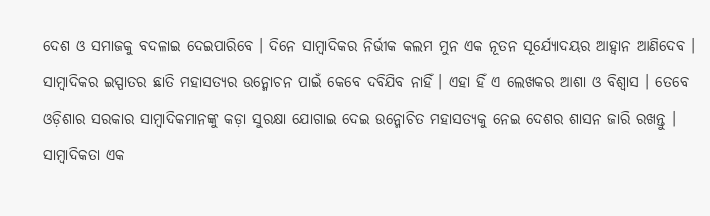ଦେଶ ଓ ସମାଜକୁ ବଦଳାଇ ଦେଇପାରିବେ । ଦିନେ ସାମ୍ୱାଦିକର ନିର୍ଭୀକ କଲମ ମୁନ ଏକ ନୂତନ ସୂର୍ଯ୍ୟୋଦୟର ଆହ୍ୱାନ ଆଣିଦେବ । ସାମ୍ୱାଦିକର ଇସ୍ପାତର ଛାତି ମହାସତ୍ୟର ଉନ୍ମୋଚନ ପାଇଁ କେବେ ଦବିଯିବ ନାହିଁ । ଏହା ହିଁ ଏ ଲେଖକର ଆଶା ଓ ବିଶ୍ୱାସ । ତେବେ ଓଡ଼ିଶାର ସରକାର ସାମ୍ୱାଦିକମାନଙ୍କୁ କଡ଼ା ସୁରକ୍ଷା ଯୋଗାଇ ଦେଇ ଉନ୍ମୋଚିତ ମହାସତ୍ୟକୁ ନେଇ ଦେଶର ଶାସନ ଜାରି ରଖନ୍ତୁ । ସାମ୍ୱାଦିକତା ଏକ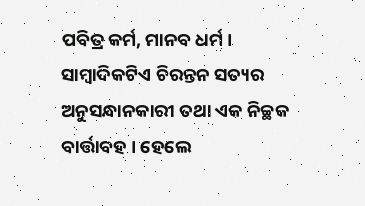ପବିତ୍ର କର୍ମ, ମାନବ ଧର୍ମ । ସାମ୍ୱାଦିକଟିଏ ଚିରନ୍ତନ ସତ୍ୟର ଅନୁସନ୍ଧାନକାରୀ ତଥା ଏକ ନିଚ୍ଛକ ବାର୍ତ୍ତାବହ । ହେଲେ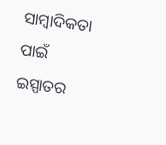ସାମ୍ୱାଦିକତା ପାଇଁ ଇସ୍ପାତର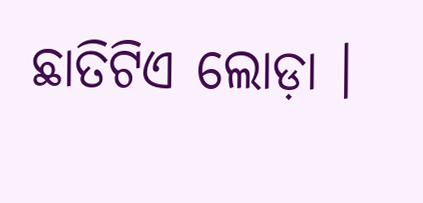ଛାତିଟିଏ ଲୋଡ଼ା ।